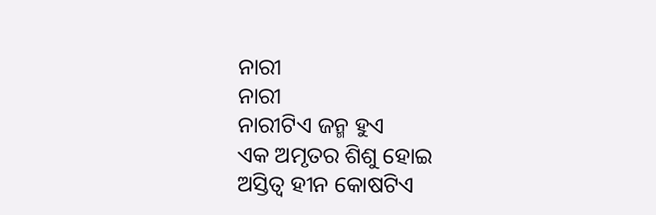ନାରୀ
ନାରୀ
ନାରୀଟିଏ ଜନ୍ମ ହୁଏ
ଏକ ଅମୃତର ଶିଶୁ ହୋଇ
ଅସ୍ତିତ୍ଵ ହୀନ କୋଷଟିଏ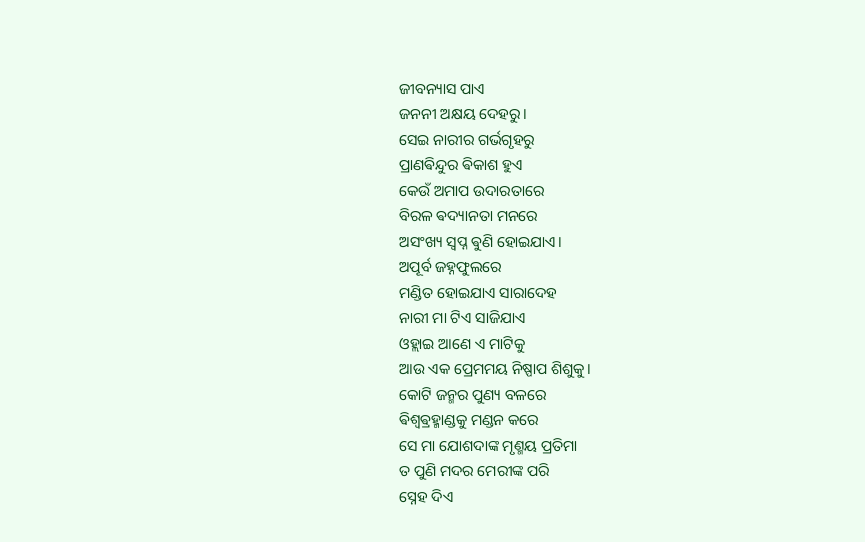ଜୀବନ୍ୟାସ ପାଏ
ଜନନୀ ଅକ୍ଷୟ ଦେହରୁ।
ସେଇ ନାରୀର ଗର୍ଭଗୃହରୁ
ପ୍ରାଣଵିନ୍ଦୁର ଵିକାଶ ହୁଏ
କେଉଁ ଅମାପ ଉଦାରତାରେ
ବିରଳ ଵଦ୍ୟାନତା ମନରେ
ଅସଂଖ୍ୟ ସ୍ବପ୍ନ ଵୁଣି ହୋଇଯାଏ।
ଅପୂର୍ବ ଜହ୍ନଫୁଲରେ
ମଣ୍ଡିତ ହୋଇଯାଏ ସାରାଦେହ
ନାରୀ ମା ଟିଏ ସାଜିଯାଏ
ଓହ୍ଲାଇ ଆଣେ ଏ ମାଟିକୁ
ଆଉ ଏକ ପ୍ରେମମୟ ନିଷ୍ପାପ ଶିଶୁକୁ।
କୋଟି ଜନ୍ମର ପୁଣ୍ୟ ବଳରେ
ଵିଶ୍ଵଵ୍ରହ୍ମାଣ୍ଡକୁ ମଣ୍ଡନ କରେ
ସେ ମା ଯୋଶଦାଙ୍କ ମୃଣ୍ମୟ ପ୍ରତିମା
ତ ପୁଣି ମଦର ମେରୀଙ୍କ ପରି
ସ୍ନେହ ଦିଏ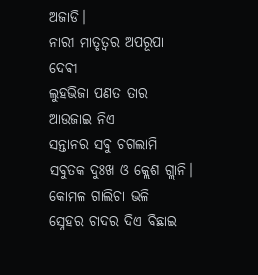ଅଜାଡି।
ନାରୀ ମାତୃତ୍ବର ଅପରୂପା ଦେଵୀ
ଲୁହଭିଜା ପଣତ ତାର
ଆଉଜାଇ ନିଏ
ସନ୍ତାନର ସଵୁ ଚଗଲାମି
ସବୁତକ ଦୁଃଖ ଓ କ୍ଲେଶ ଗ୍ଲାନି।
କୋମଳ ଗାଲିଚା ଭଳି
ସ୍ନେହର ଚାଦର ଦିଏ ବିଛାଇ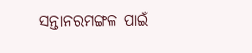ସନ୍ତାନରମଙ୍ଗଳ ପାଇଁ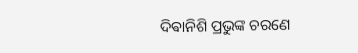ଦିଵାନିଶି ପ୍ରଭୁଙ୍କ ଚରଣେ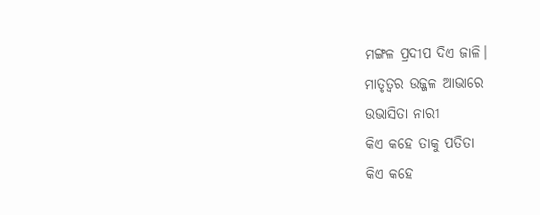ମଙ୍ଗଳ ପ୍ରଦୀପ ଦିଏ ଜାଳି।
ମାତୃତ୍ବର ଉଜ୍ଜଳ ଆଭାରେ
ଉଭାସିତା ନାରୀ
କିଏ କହେ ତାକୁ ପତିତା
କିଏ କହେ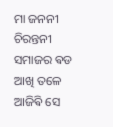ମା ଜନନୀ ଚିରନ୍ତନୀ
ସମାଜର ଵଡ ଆଖି ତଳେ ଆଜିଵି ସେ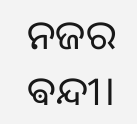ନଜର ଵନ୍ଦୀ।